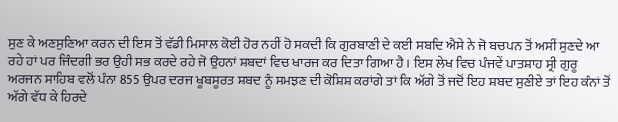ਸੁਣ ਕੇ ਅਣਸੁਣਿਆ ਕਰਨ ਦੀ ਇਸ ਤੋਂ ਵੱਡੀ ਮਿਸਾਲ ਕੋਈ ਹੋਰ ਨਹੀਂ ਹੋ ਸਕਦੀ ਕਿ ਗੁਰਬਾਣੀ ਦੇ ਕਈ ਸਬਦਿ ਐਸੇ ਨੇ ਜੋ ਬਚਪਨ ਤੋਂ ਅਸੀਂ ਸੁਣਦੇ ਆ ਰਹੇ ਹਾਂ ਪਰ ਜਿੰਦਗੀ ਭਰ ਉਹੀ ਸਭ ਕਰਦੇ ਰਹੇ ਜੋ ਉਹਨਾਂ ਸ਼ਬਦਾਂ ਵਿਚ ਖਾਰਜ ਕਰ ਦਿਤਾ ਗਿਆ ਹੈ। ਇਸ ਲੇਖ ਵਿਚ ਪੰਜਵੇਂ ਪਾਤਸ਼ਾਹ ਸ੍ਰੀ ਗੁਰੂ ਅਰਜਨ ਸਾਹਿਬ ਵਲੋਂ ਪੰਨਾ 855 ਉਪਰ ਦਰਜ ਖੂਬਸੂਰਤ ਸ਼ਬਦ ਨੂੰ ਸਮਝਣ ਦੀ ਕੋਸ਼ਿਸ਼ ਕਰਾਂਗੇ ਤਾਂ ਕਿ ਅੱਗੇ ਤੋਂ ਜਦੋਂ ਇਹ ਸ਼ਬਦ ਸੁਣੀਏ ਤਾਂ ਇਹ ਕੰਨਾਂ ਤੋਂ ਅੱਗੇ ਵੱਧ ਕੇ ਹਿਰਦੇ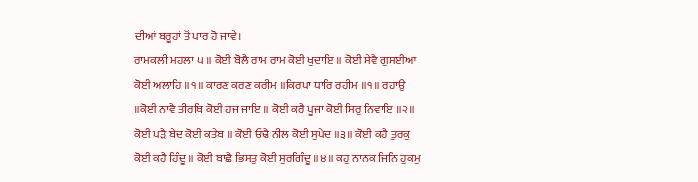ਦੀਆਂ ਬਰੂਹਾਂ ਤੋਂ ਪਾਰ ਹੋ ਜਾਵੇ।
ਰਾਮਕਲੀ ਮਹਲਾ ੫ ॥ ਕੋਈ ਬੋਲੈ ਰਾਮ ਰਾਮ ਕੋਈ ਖੁਦਾਇ ॥ ਕੋਈ ਸੇਵੈ ਗੁਸਈਆ ਕੋਈ ਅਲਾਹਿ ॥੧॥ ਕਾਰਣ ਕਰਣ ਕਰੀਮ ॥ਕਿਰਪਾ ਧਾਰਿ ਰਹੀਮ ॥੧॥ ਰਹਾਉ ॥ਕੋਈ ਨਾਵੈ ਤੀਰਥਿ ਕੋਈ ਹਜ ਜਾਇ ॥ ਕੋਈ ਕਰੈ ਪੂਜਾ ਕੋਈ ਸਿਰੁ ਨਿਵਾਇ ॥੨॥ ਕੋਈ ਪੜੈ ਬੇਦ ਕੋਈ ਕਤੇਬ ॥ ਕੋਈ ਓਢੈ ਨੀਲ ਕੋਈ ਸੁਪੇਦ ॥੩॥ ਕੋਈ ਕਹੈ ਤੁਰਕੁ ਕੋਈ ਕਹੈ ਹਿੰਦੂ ॥ ਕੋਈ ਬਾਛੈ ਭਿਸਤੁ ਕੋਈ ਸੁਰਗਿੰਦੂ ॥੪॥ ਕਹੁ ਨਾਨਕ ਜਿਨਿ ਹੁਕਮੁ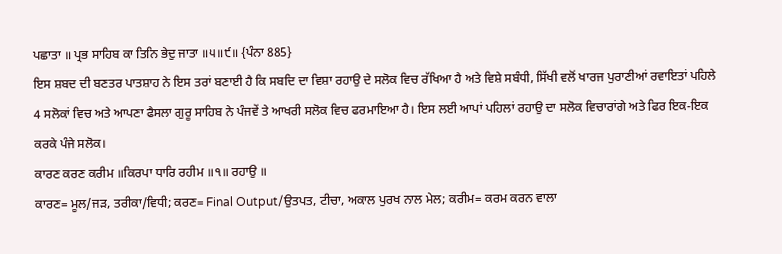ਪਛਾਤਾ ॥ ਪ੍ਰਭ ਸਾਹਿਬ ਕਾ ਤਿਨਿ ਭੇਦੁ ਜਾਤਾ ॥੫॥੯॥ {ਪੰਨਾ 885}
ਇਸ ਸ਼ਬਦ ਦੀ ਬਣਤਰ ਪਾਤਸ਼ਾਹ ਨੇ ਇਸ ਤਰਾਂ ਬਣਾਈ ਹੈ ਕਿ ਸਬਦਿ ਦਾ ਵਿਸ਼ਾ ਰਹਾਉ ਦੇ ਸਲੋਕ ਵਿਚ ਰੱਖਿਆ ਹੈ ਅਤੇ ਵਿਸ਼ੇ ਸਬੰਧੀ, ਸਿੱਖੀ ਵਲੋਂ ਖਾਰਜ ਪੁਰਾਣੀਆਂ ਰਵਾਇਤਾਂ ਪਹਿਲੇ 4 ਸਲੋਕਾਂ ਵਿਚ ਅਤੇ ਆਪਣਾ ਫੈਸਲਾ ਗੁਰੂ ਸਾਹਿਬ ਨੇ ਪੰਜਵੇਂ ਤੇ ਆਖਰੀ ਸਲੋਕ ਵਿਚ ਫਰਮਾਇਆ ਹੈ। ਇਸ ਲਈ ਆਪਾਂ ਪਹਿਲਾਂ ਰਹਾਉ ਦਾ ਸਲੋਕ ਵਿਚਾਰਾਂਗੇ ਅਤੇ ਫਿਰ ਇਕ-ਇਕ ਕਰਕੇ ਪੰਜੇ ਸਲੋਕ।
ਕਾਰਣ ਕਰਣ ਕਰੀਮ ॥ਕਿਰਪਾ ਧਾਰਿ ਰਹੀਮ ॥੧॥ ਰਹਾਉ ॥
ਕਾਰਣ= ਮੂਲ/ਜੜ, ਤਰੀਕਾ/ਵਿਧੀ; ਕਰਣ= Final Output/ਉਤਪਤ, ਟੀਚਾ, ਅਕਾਲ ਪੁਰਖ ਨਾਲ ਮੇਲ; ਕਰੀਮ= ਕਰਮ ਕਰਨ ਵਾਲਾ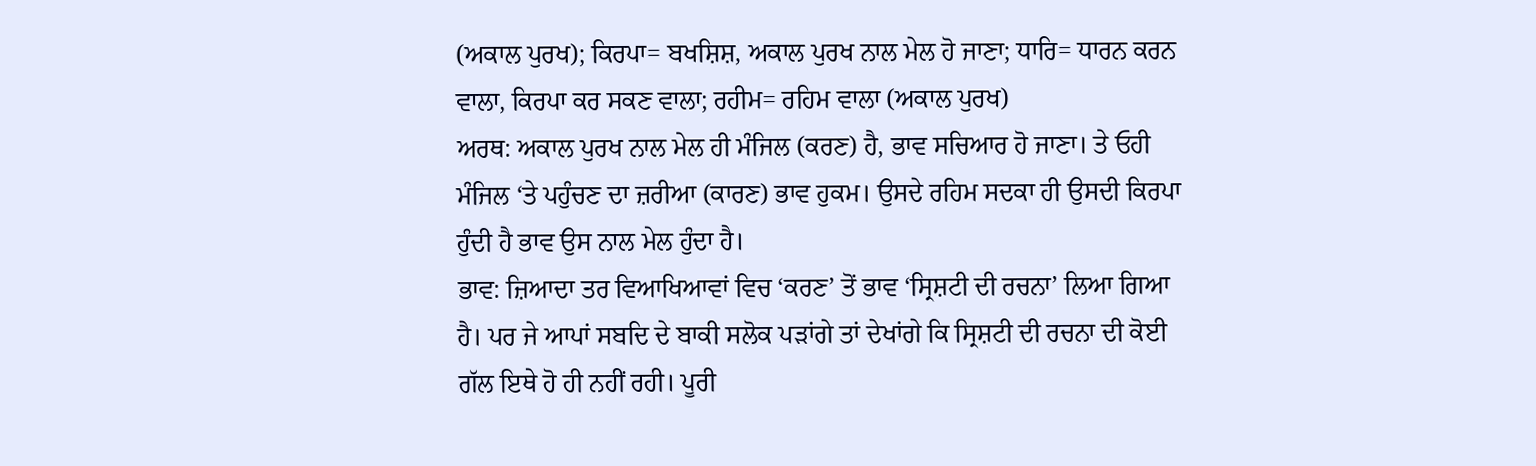(ਅਕਾਲ ਪੁਰਖ); ਕਿਰਪਾ= ਬਖਸ਼ਿਸ਼, ਅਕਾਲ ਪੁਰਖ ਨਾਲ ਮੇਲ ਹੋ ਜਾਣਾ; ਧਾਰਿ= ਧਾਰਨ ਕਰਨ ਵਾਲਾ, ਕਿਰਪਾ ਕਰ ਸਕਣ ਵਾਲਾ; ਰਹੀਮ= ਰਹਿਮ ਵਾਲਾ (ਅਕਾਲ ਪੁਰਖ)
ਅਰਥ: ਅਕਾਲ ਪੁਰਖ ਨਾਲ ਮੇਲ ਹੀ ਮੰਜਿਲ (ਕਰਣ) ਹੈ, ਭਾਵ ਸਚਿਆਰ ਹੋ ਜਾਣਾ। ਤੇ ਓਹੀ ਮੰਜਿਲ ‘ਤੇ ਪਹੁੰਚਣ ਦਾ ਜ਼ਰੀਆ (ਕਾਰਣ) ਭਾਵ ਹੁਕਮ। ਉਸਦੇ ਰਹਿਮ ਸਦਕਾ ਹੀ ਉਸਦੀ ਕਿਰਪਾ ਹੁੰਦੀ ਹੈ ਭਾਵ ਉਸ ਨਾਲ ਮੇਲ ਹੁੰਦਾ ਹੈ।
ਭਾਵ: ਜ਼ਿਆਦਾ ਤਰ ਵਿਆਖਿਆਵਾਂ ਵਿਚ ‘ਕਰਣ’ ਤੋਂ ਭਾਵ ‘ਸ੍ਰਿਸ਼ਟੀ ਦੀ ਰਚਨਾ’ ਲਿਆ ਗਿਆ ਹੈ। ਪਰ ਜੇ ਆਪਾਂ ਸਬਦਿ ਦੇ ਬਾਕੀ ਸਲੋਕ ਪੜਾਂਗੇ ਤਾਂ ਦੇਖਾਂਗੇ ਕਿ ਸ੍ਰਿਸ਼ਟੀ ਦੀ ਰਚਨਾ ਦੀ ਕੋਈ ਗੱਲ ਇਥੇ ਹੋ ਹੀ ਨਹੀਂ ਰਹੀ। ਪੂਰੀ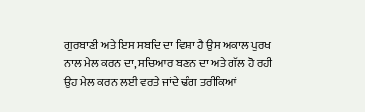ਗੁਰਬਾਣੀ ਅਤੇ ਇਸ ਸਬਦਿ ਦਾ ਵਿਸ਼ਾ ਹੈ ਉਸ ਅਕਾਲ ਪੁਰਖ ਨਾਲ ਮੇਲ ਕਰਨ ਦਾ, ਸਚਿਆਰ ਬਣਨ ਦਾ ਅਤੇ ਗੱਲ ਹੋ ਰਹੀ ਉਹ ਮੇਲ ਕਰਨ ਲਈ ਵਰਤੇ ਜਾਂਦੇ ਢੰਗ ਤਰੀਕਿਆਂ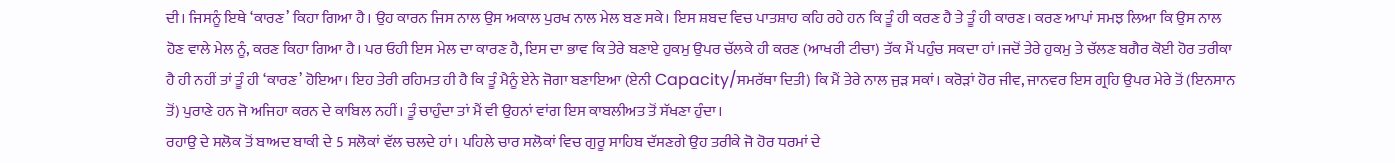ਦੀ। ਜਿਸਨੂੰ ਇਥੇ ‘ਕਾਰਣ’ ਕਿਹਾ ਗਿਆ ਹੈ। ਉਹ ਕਾਰਨ ਜਿਸ ਨਾਲ ਉਸ ਅਕਾਲ ਪੁਰਖ ਨਾਲ ਮੇਲ ਬਣ ਸਕੇ। ਇਸ ਸ਼ਬਦ ਵਿਚ ਪਾਤਸ਼ਾਹ ਕਹਿ ਰਹੇ ਹਨ ਕਿ ਤੂੰ ਹੀ ਕਰਣ ਹੈ ਤੇ ਤੂੰ ਹੀ ਕਾਰਣ। ਕਰਣ ਆਪਾਂ ਸਮਝ ਲਿਆ ਕਿ ਉਸ ਨਾਲ ਹੋਣ ਵਾਲੇ ਮੇਲ ਨੂੰ, ਕਰਣ ਕਿਹਾ ਗਿਆ ਹੈ। ਪਰ ਓਹੀ ਇਸ ਮੇਲ ਦਾ ਕਾਰਣ ਹੈ, ਇਸ ਦਾ ਭਾਵ ਕਿ ਤੇਰੇ ਬਣਾਏ ਹੁਕਮੁ ਉਪਰ ਚੱਲਕੇ ਹੀ ਕਰਣ (ਆਖਰੀ ਟੀਚਾ) ਤੱਕ ਮੈਂ ਪਹੁੰਚ ਸਕਦਾ ਹਾਂ।ਜਦੋਂ ਤੇਰੇ ਹੁਕਮੁ ਤੇ ਚੱਲਣ ਬਗੈਰ ਕੋਈ ਹੋਰ ਤਰੀਕਾ ਹੈ ਹੀ ਨਹੀਂ ਤਾਂ ਤੂੰ ਹੀ ‘ਕਾਰਣ’ ਹੋਇਆ। ਇਹ ਤੇਰੀ ਰਹਿਮਤ ਹੀ ਹੈ ਕਿ ਤੂੰ ਮੈਨੂੰ ਏਨੇ ਜੋਗਾ ਬਣਾਇਆ (ਏਨੀ Capacity/ਸਮਰੱਥਾ ਦਿਤੀ) ਕਿ ਮੈਂ ਤੇਰੇ ਨਾਲ ਜੁੜ ਸਕਾਂ। ਕਰੋੜਾਂ ਹੋਰ ਜੀਵ, ਜਾਨਵਰ ਇਸ ਗ੍ਰਹਿ ਉਪਰ ਮੇਰੇ ਤੋਂ (ਇਨਸਾਨ ਤੋਂ) ਪੁਰਾਣੇ ਹਨ ਜੋ ਅਜਿਹਾ ਕਰਨ ਦੇ ਕਾਬਿਲ ਨਹੀਂ। ਤੂੰ ਚਾਹੁੰਦਾ ਤਾਂ ਮੈਂ ਵੀ ਉਹਨਾਂ ਵਾਂਗ ਇਸ ਕਾਬਲੀਅਤ ਤੋਂ ਸੱਖਣਾ ਹੁੰਦਾ।
ਰਹਾਉ ਦੇ ਸਲੋਕ ਤੋਂ ਬਾਅਦ ਬਾਕੀ ਦੇ 5 ਸਲੋਕਾਂ ਵੱਲ ਚਲਦੇ ਹਾਂ। ਪਹਿਲੇ ਚਾਰ ਸਲੋਕਾਂ ਵਿਚ ਗੁਰੂ ਸਾਹਿਬ ਦੱਸਣਗੇ ਉਹ ਤਰੀਕੇ ਜੋ ਹੋਰ ਧਰਮਾਂ ਦੇ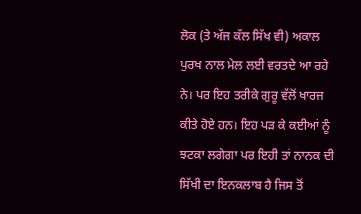ਲੋਕ (ਤੇ ਅੱਜ ਕੱਲ ਸਿੱਖ ਵੀ) ਅਕਾਲ ਪੁਰਖ ਨਾਲ ਮੇਲ ਲਈ ਵਰਤਦੇ ਆ ਰਹੇ ਨੇ। ਪਰ ਇਹ ਤਰੀਕੇ ਗੁਰੂ ਵੱਲੋਂ ਖਾਰਜ ਕੀਤੇ ਹੋਏ ਹਨ। ਇਹ ਪੜ ਕੇ ਕਈਆਂ ਨੂੰ ਝਟਕਾ ਲਗੇਗਾ ਪਰ ਇਹੀ ਤਾਂ ਨਾਨਕ ਦੀ ਸਿੱਖੀ ਦਾ ਇਨਕਲਾਬ ਹੈ ਜਿਸ ਤੋਂ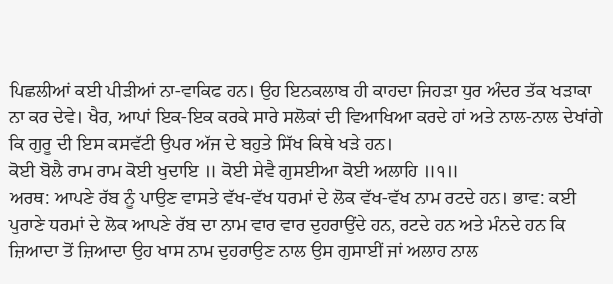ਪਿਛਲੀਆਂ ਕਈ ਪੀੜੀਆਂ ਨਾ-ਵਾਕਿਫ ਹਨ। ਉਹ ਇਨਕਲਾਬ ਹੀ ਕਾਹਦਾ ਜਿਹੜਾ ਧੁਰ ਅੰਦਰ ਤੱਕ ਖੜਾਕਾ ਨਾ ਕਰ ਦੇਵੇ। ਖੈਰ, ਆਪਾਂ ਇਕ-ਇਕ ਕਰਕੇ ਸਾਰੇ ਸਲੋਕਾਂ ਦੀ ਵਿਆਖਿਆ ਕਰਦੇ ਹਾਂ ਅਤੇ ਨਾਲ-ਨਾਲ ਦੇਖਾਂਗੇ ਕਿ ਗੁਰੂ ਦੀ ਇਸ ਕਸਵੱਟੀ ਉਪਰ ਅੱਜ ਦੇ ਬਹੁਤੇ ਸਿੱਖ ਕਿਥੇ ਖੜੇ ਹਨ।
ਕੋਈ ਬੋਲੈ ਰਾਮ ਰਾਮ ਕੋਈ ਖੁਦਾਇ ॥ ਕੋਈ ਸੇਵੈ ਗੁਸਈਆ ਕੋਈ ਅਲਾਹਿ ॥੧॥
ਅਰਥ: ਆਪਣੇ ਰੱਬ ਨੂੰ ਪਾਉਣ ਵਾਸਤੇ ਵੱਖ-ਵੱਖ ਧਰਮਾਂ ਦੇ ਲੋਕ ਵੱਖ-ਵੱਖ ਨਾਮ ਰਟਦੇ ਹਨ। ਭਾਵ: ਕਈ ਪੁਰਾਣੇ ਧਰਮਾਂ ਦੇ ਲੋਕ ਆਪਣੇ ਰੱਬ ਦਾ ਨਾਮ ਵਾਰ ਵਾਰ ਦੁਹਰਾਉਂਦੇ ਹਨ, ਰਟਦੇ ਹਨ ਅਤੇ ਮੰਨਦੇ ਹਨ ਕਿ ਜ਼ਿਆਦਾ ਤੋਂ ਜ਼ਿਆਦਾ ਉਹ ਖਾਸ ਨਾਮ ਦੁਹਰਾਉਣ ਨਾਲ ਉਸ ਗੁਸਾਈਂ ਜਾਂ ਅਲਾਹ ਨਾਲ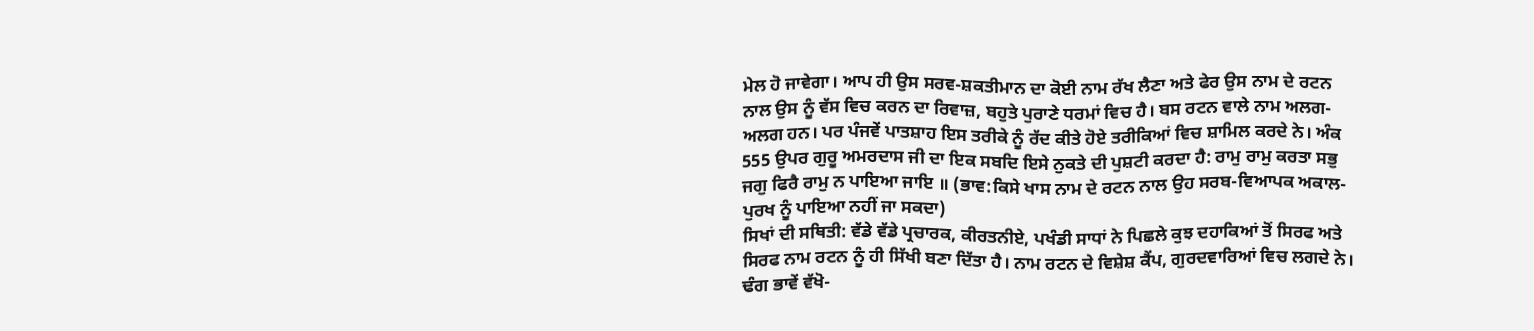ਮੇਲ ਹੋ ਜਾਵੇਗਾ। ਆਪ ਹੀ ਉਸ ਸਰਵ-ਸ਼ਕਤੀਮਾਨ ਦਾ ਕੋਈ ਨਾਮ ਰੱਖ ਲੈਣਾ ਅਤੇ ਫੇਰ ਉਸ ਨਾਮ ਦੇ ਰਟਨ ਨਾਲ ਉਸ ਨੂੰ ਵੱਸ ਵਿਚ ਕਰਨ ਦਾ ਰਿਵਾਜ਼, ਬਹੁਤੇ ਪੁਰਾਣੇ ਧਰਮਾਂ ਵਿਚ ਹੈ। ਬਸ ਰਟਨ ਵਾਲੇ ਨਾਮ ਅਲਗ-ਅਲਗ ਹਨ। ਪਰ ਪੰਜਵੇਂ ਪਾਤਸ਼ਾਹ ਇਸ ਤਰੀਕੇ ਨੂੰ ਰੱਦ ਕੀਤੇ ਹੋਏ ਤਰੀਕਿਆਂ ਵਿਚ ਸ਼ਾਮਿਲ ਕਰਦੇ ਨੇ। ਅੰਕ 555 ਉਪਰ ਗੁਰੂ ਅਮਰਦਾਸ ਜੀ ਦਾ ਇਕ ਸਬਦਿ ਇਸੇ ਨੁਕਤੇ ਦੀ ਪੁਸ਼ਟੀ ਕਰਦਾ ਹੈ: ਰਾਮੁ ਰਾਮੁ ਕਰਤਾ ਸਭੁ ਜਗੁ ਫਿਰੈ ਰਾਮੁ ਨ ਪਾਇਆ ਜਾਇ ॥ (ਭਾਵ:ਕਿਸੇ ਖਾਸ ਨਾਮ ਦੇ ਰਟਨ ਨਾਲ ਉਹ ਸਰਬ-ਵਿਆਪਕ ਅਕਾਲ-ਪੁਰਖ ਨੂੰ ਪਾਇਆ ਨਹੀਂ ਜਾ ਸਕਦਾ)
ਸਿਖਾਂ ਦੀ ਸਥਿਤੀ: ਵੱਡੇ ਵੱਡੇ ਪ੍ਰਚਾਰਕ, ਕੀਰਤਨੀਏ, ਪਖੰਡੀ ਸਾਧਾਂ ਨੇ ਪਿਛਲੇ ਕੁਝ ਦਹਾਕਿਆਂ ਤੋਂ ਸਿਰਫ ਅਤੇ ਸਿਰਫ ਨਾਮ ਰਟਨ ਨੂੰ ਹੀ ਸਿੱਖੀ ਬਣਾ ਦਿੱਤਾ ਹੈ। ਨਾਮ ਰਟਨ ਦੇ ਵਿਸ਼ੇਸ਼ ਕੈਂਪ, ਗੁਰਦਵਾਰਿਆਂ ਵਿਚ ਲਗਦੇ ਨੇ। ਢੰਗ ਭਾਵੇਂ ਵੱਖੋ-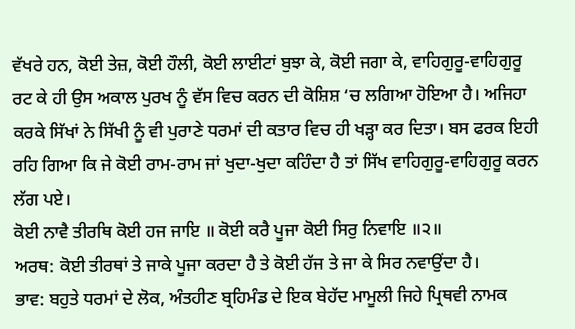ਵੱਖਰੇ ਹਨ, ਕੋਈ ਤੇਜ਼, ਕੋਈ ਹੌਲੀ, ਕੋਈ ਲਾਈਟਾਂ ਬੁਝਾ ਕੇ, ਕੋਈ ਜਗਾ ਕੇ, ਵਾਹਿਗੁਰੂ-ਵਾਹਿਗੁਰੂ ਰਟ ਕੇ ਹੀ ਉਸ ਅਕਾਲ ਪੁਰਖ ਨੂੰ ਵੱਸ ਵਿਚ ਕਰਨ ਦੀ ਕੋਸ਼ਿਸ਼ ‘ਚ ਲਗਿਆ ਹੋਇਆ ਹੈ। ਅਜਿਹਾ ਕਰਕੇ ਸਿੱਖਾਂ ਨੇ ਸਿੱਖੀ ਨੂੰ ਵੀ ਪੁਰਾਣੇ ਧਰਮਾਂ ਦੀ ਕਤਾਰ ਵਿਚ ਹੀ ਖੜ੍ਹਾ ਕਰ ਦਿਤਾ। ਬਸ ਫਰਕ ਇਹੀ ਰਹਿ ਗਿਆ ਕਿ ਜੇ ਕੋਈ ਰਾਮ-ਰਾਮ ਜਾਂ ਖੁਦਾ-ਖੁਦਾ ਕਹਿੰਦਾ ਹੈ ਤਾਂ ਸਿੱਖ ਵਾਹਿਗੁਰੂ-ਵਾਹਿਗੁਰੂ ਕਰਨ ਲੱਗ ਪਏ।
ਕੋਈ ਨਾਵੈ ਤੀਰਥਿ ਕੋਈ ਹਜ ਜਾਇ ॥ ਕੋਈ ਕਰੈ ਪੂਜਾ ਕੋਈ ਸਿਰੁ ਨਿਵਾਇ ॥੨॥
ਅਰਥ: ਕੋਈ ਤੀਰਥਾਂ ਤੇ ਜਾਕੇ ਪੂਜਾ ਕਰਦਾ ਹੈ ਤੇ ਕੋਈ ਹੱਜ ਤੇ ਜਾ ਕੇ ਸਿਰ ਨਵਾਉਂਦਾ ਹੈ।
ਭਾਵ: ਬਹੁਤੇ ਧਰਮਾਂ ਦੇ ਲੋਕ, ਅੰਤਹੀਣ ਬ੍ਰਹਿਮੰਡ ਦੇ ਇਕ ਬੇਹੱਦ ਮਾਮੂਲੀ ਜਿਹੇ ਪ੍ਰਿਥਵੀ ਨਾਮਕ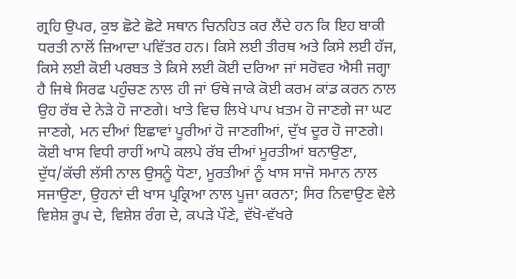ਗ੍ਰਹਿ ਉਪਰ, ਕੁਝ ਛੋਟੇ ਛੋਟੇ ਸਥਾਨ ਚਿਨਹਿਤ ਕਰ ਲੈਂਦੇ ਹਨ ਕਿ ਇਹ ਬਾਕੀ ਧਰਤੀ ਨਾਲੋਂ ਜ਼ਿਆਦਾ ਪਵਿੱਤਰ ਹਨ। ਕਿਸੇ ਲਈ ਤੀਰਥ ਅਤੇ ਕਿਸੇ ਲਈ ਹੱਜ, ਕਿਸੇ ਲਈ ਕੋਈ ਪਰਬਤ ਤੇ ਕਿਸੇ ਲਈ ਕੋਈ ਦਰਿਆ ਜਾਂ ਸਰੋਵਰ ਐਸੀ ਜਗ੍ਹਾ ਹੈ ਜਿਥੇ ਸਿਰਫ ਪਹੁੰਚਣ ਨਾਲ ਹੀ ਜਾਂ ਓਥੇ ਜਾਕੇ ਕੋਈ ਕਰਮ ਕਾਂਡ ਕਰਨ ਨਾਲ ਉਹ ਰੱਬ ਦੇ ਨੇੜੇ ਹੋ ਜਾਣਗੇ। ਖਾਤੇ ਵਿਚ ਲਿਖੇ ਪਾਪ ਖ਼ਤਮ ਹੋ ਜਾਣਗੇ ਜਾ ਘਟ ਜਾਣਗੇ, ਮਨ ਦੀਆਂ ਇਛਾਵਾਂ ਪੂਰੀਆਂ ਹੋ ਜਾਣਗੀਆਂ, ਦੁੱਖ ਦੂਰ ਹੋ ਜਾਣਗੇ।
ਕੋਈ ਖਾਸ ਵਿਧੀ ਰਾਹੀਂ ਆਪੋ ਕਲਪੇ ਰੱਬ ਦੀਆਂ ਮੂਰਤੀਆਂ ਬਨਾਉਣਾ, ਦੁੱਧ/ਕੱਚੀ ਲੱਸੀ ਨਾਲ ਉਸਨੂੰ ਧੋਣਾ, ਮੂਰਤੀਆਂ ਨੂੰ ਖਾਸ ਸਾਜੋ ਸਮਾਨ ਨਾਲ ਸਜਾਉਣਾ, ਉਹਨਾਂ ਦੀ ਖਾਸ ਪ੍ਰਕ੍ਰਿਆ ਨਾਲ ਪੂਜਾ ਕਰਨਾ; ਸਿਰ ਨਿਵਾਉਣ ਵੇਲੇ ਵਿਸ਼ੇਸ਼ ਰੂਪ ਦੇ, ਵਿਸ਼ੇਸ਼ ਰੰਗ ਦੇ, ਕਪੜੇ ਪੌਣੇ, ਵੱਖੋ-ਵੱਖਰੇ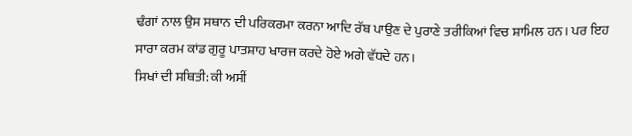ਢੰਗਾਂ ਨਾਲ ਉਸ ਸਥਾਨ ਦੀ ਪਰਿਕਰਮਾ ਕਰਨਾ ਆਦਿ ਰੱਬ ਪਾਉਣ ਦੇ ਪੁਰਾਣੇ ਤਰੀਕਿਆਂ ਵਿਚ ਸ਼ਾਮਿਲ ਹਨ। ਪਰ ਇਹ ਸਾਰਾ ਕਰਮ ਕਾਂਡ ਗੁਰੂ ਪਾਤਸ਼ਾਹ ਖਾਰਜ ਕਰਦੇ ਹੋਏ ਅਗੇ ਵੱਧਦੇ ਹਨ।
ਸਿਖਾਂ ਦੀ ਸਥਿਤੀ: ਕੀ ਅਸੀਂ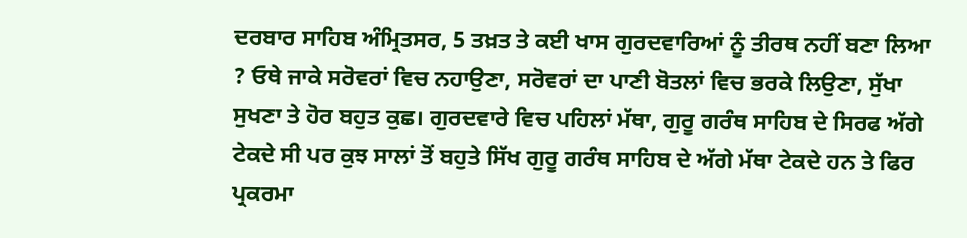ਦਰਬਾਰ ਸਾਹਿਬ ਅੰਮ੍ਰਿਤਸਰ, 5 ਤਖ਼ਤ ਤੇ ਕਈ ਖਾਸ ਗੁਰਦਵਾਰਿਆਂ ਨੂੰ ਤੀਰਥ ਨਹੀਂ ਬਣਾ ਲਿਆ ? ਓਥੇ ਜਾਕੇ ਸਰੋਵਰਾਂ ਵਿਚ ਨਹਾਉਣਾ, ਸਰੋਵਰਾਂ ਦਾ ਪਾਣੀ ਬੋਤਲਾਂ ਵਿਚ ਭਰਕੇ ਲਿਉਣਾ, ਸੁੱਖਾ ਸੁਖਣਾ ਤੇ ਹੋਰ ਬਹੁਤ ਕੁਛ। ਗੁਰਦਵਾਰੇ ਵਿਚ ਪਹਿਲਾਂ ਮੱਥਾ, ਗੁਰੂ ਗਰੰਥ ਸਾਹਿਬ ਦੇ ਸਿਰਫ ਅੱਗੇ ਟੇਕਦੇ ਸੀ ਪਰ ਕੁਝ ਸਾਲਾਂ ਤੋਂ ਬਹੁਤੇ ਸਿੱਖ ਗੁਰੂ ਗਰੰਥ ਸਾਹਿਬ ਦੇ ਅੱਗੇ ਮੱਥਾ ਟੇਕਦੇ ਹਨ ਤੇ ਫਿਰ ਪ੍ਰਕਰਮਾ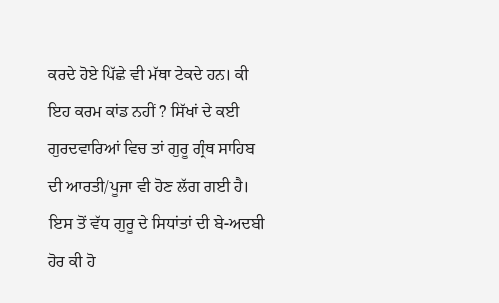ਕਰਦੇ ਹੋਏ ਪਿੱਛੇ ਵੀ ਮੱਥਾ ਟੇਕਦੇ ਹਨ। ਕੀ ਇਹ ਕਰਮ ਕਾਂਡ ਨਹੀਂ ? ਸਿੱਖਾਂ ਦੇ ਕਈ ਗੁਰਦਵਾਰਿਆਂ ਵਿਚ ਤਾਂ ਗੁਰੂ ਗ੍ਰੰਥ ਸਾਹਿਬ ਦੀ ਆਰਤੀ/ਪੂਜਾ ਵੀ ਹੋਣ ਲੱਗ ਗਈ ਹੈ। ਇਸ ਤੋਂ ਵੱਧ ਗੁਰੂ ਦੇ ਸਿਧਾਂਤਾਂ ਦੀ ਬੇ-ਅਦਬੀ ਹੋਰ ਕੀ ਹੋ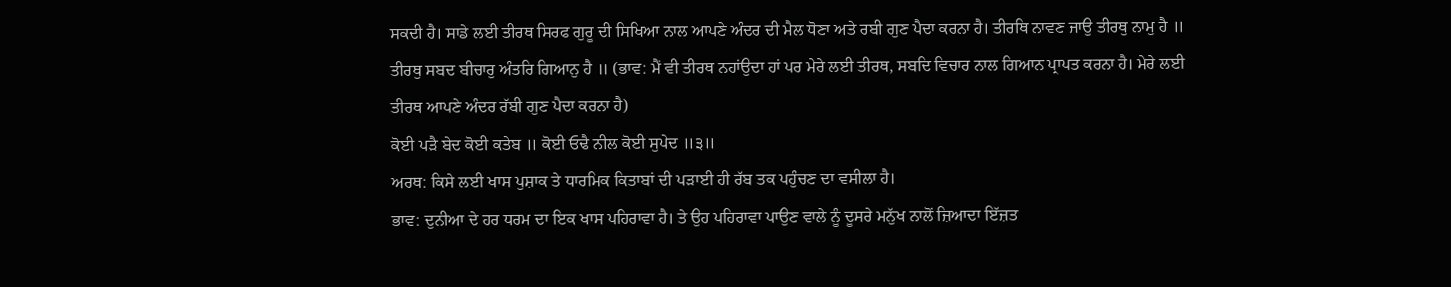ਸਕਦੀ ਹੈ। ਸਾਡੇ ਲਈ ਤੀਰਥ ਸਿਰਫ ਗੁਰੂ ਦੀ ਸਿਖਿਆ ਨਾਲ ਆਪਣੇ ਅੰਦਰ ਦੀ ਮੈਲ ਧੋਣਾ ਅਤੇ ਰਬੀ ਗੁਣ ਪੈਦਾ ਕਰਨਾ ਹੈ। ਤੀਰਥਿ ਨਾਵਣ ਜਾਉ ਤੀਰਥੁ ਨਾਮੁ ਹੈ ॥ ਤੀਰਥੁ ਸਬਦ ਬੀਚਾਰੁ ਅੰਤਰਿ ਗਿਆਨੁ ਹੈ ॥ (ਭਾਵ: ਮੈਂ ਵੀ ਤੀਰਥ ਨਹਾਂਉਦਾ ਹਾਂ ਪਰ ਮੇਰੇ ਲਈ ਤੀਰਥ, ਸਬਦਿ ਵਿਚਾਰ ਨਾਲ ਗਿਆਨ ਪ੍ਰਾਪਤ ਕਰਨਾ ਹੈ। ਮੇਰੇ ਲਈ ਤੀਰਥ ਆਪਣੇ ਅੰਦਰ ਰੱਬੀ ਗੁਣ ਪੈਦਾ ਕਰਨਾ ਹੈ)
ਕੋਈ ਪੜੈ ਬੇਦ ਕੋਈ ਕਤੇਬ ॥ ਕੋਈ ਓਢੈ ਨੀਲ ਕੋਈ ਸੁਪੇਦ ॥੩॥
ਅਰਥ: ਕਿਸੇ ਲਈ ਖਾਸ ਪੁਸ਼ਾਕ ਤੇ ਧਾਰਮਿਕ ਕਿਤਾਬਾਂ ਦੀ ਪੜਾਈ ਹੀ ਰੱਬ ਤਕ ਪਹੁੰਚਣ ਦਾ ਵਸੀਲਾ ਹੈ।
ਭਾਵ: ਦੁਨੀਆ ਦੇ ਹਰ ਧਰਮ ਦਾ ਇਕ ਖਾਸ ਪਹਿਰਾਵਾ ਹੈ। ਤੇ ਉਹ ਪਹਿਰਾਵਾ ਪਾਉਣ ਵਾਲੇ ਨੂੰ ਦੂਸਰੇ ਮਨੁੱਖ ਨਾਲੋਂ ਜ਼ਿਆਦਾ ਇੱਜ਼ਤ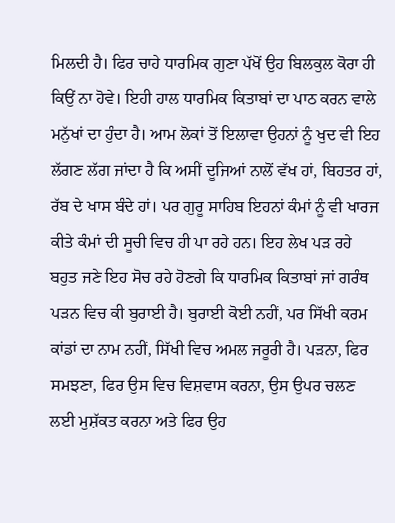ਮਿਲਦੀ ਹੈ। ਫਿਰ ਚਾਹੇ ਧਾਰਮਿਕ ਗੁਣਾ ਪੱਖੋਂ ਉਹ ਬਿਲਕੁਲ ਕੋਰਾ ਹੀ ਕਿਉਂ ਨਾ ਹੋਵੇ। ਇਹੀ ਹਾਲ ਧਾਰਮਿਕ ਕਿਤਾਬਾਂ ਦਾ ਪਾਠ ਕਰਨ ਵਾਲੇ ਮਨੁੱਖਾਂ ਦਾ ਹੁੰਦਾ ਹੈ। ਆਮ ਲੋਕਾਂ ਤੋਂ ਇਲਾਵਾ ਉਹਨਾਂ ਨੂੰ ਖੁਦ ਵੀ ਇਹ ਲੱਗਣ ਲੱਗ ਜਾਂਦਾ ਹੈ ਕਿ ਅਸੀਂ ਦੂਜਿਆਂ ਨਾਲੋਂ ਵੱਖ ਹਾਂ, ਬਿਹਤਰ ਹਾਂ, ਰੱਬ ਦੇ ਖਾਸ ਬੰਦੇ ਹਾਂ। ਪਰ ਗੁਰੂ ਸਾਹਿਬ ਇਹਨਾਂ ਕੰਮਾਂ ਨੂੰ ਵੀ ਖਾਰਜ ਕੀਤੇ ਕੰਮਾਂ ਦੀ ਸੂਚੀ ਵਿਚ ਹੀ ਪਾ ਰਹੇ ਹਨ। ਇਹ ਲੇਖ ਪੜ ਰਹੇ ਬਹੁਤ ਜਣੇ ਇਹ ਸੋਚ ਰਹੇ ਹੋਣਗੇ ਕਿ ਧਾਰਮਿਕ ਕਿਤਾਬਾਂ ਜਾਂ ਗਰੰਥ ਪੜਨ ਵਿਚ ਕੀ ਬੁਰਾਈ ਹੈ। ਬੁਰਾਈ ਕੋਈ ਨਹੀਂ, ਪਰ ਸਿੱਖੀ ਕਰਮ ਕਾਂਡਾਂ ਦਾ ਨਾਮ ਨਹੀਂ, ਸਿੱਖੀ ਵਿਚ ਅਮਲ ਜਰੂਰੀ ਹੈ। ਪੜਨਾ, ਫਿਰ ਸਮਝਣਾ, ਫਿਰ ਉਸ ਵਿਚ ਵਿਸ਼ਵਾਸ ਕਰਨਾ, ਉਸ ਉਪਰ ਚਲਣ ਲਈ ਮੁਸ਼ੱਕਤ ਕਰਨਾ ਅਤੇ ਫਿਰ ਉਹ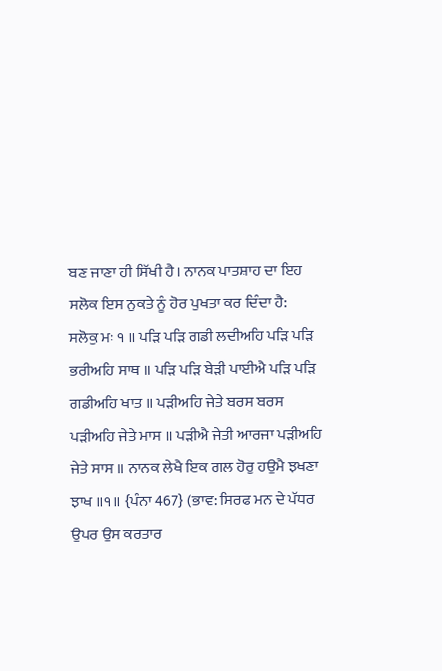ਬਣ ਜਾਣਾ ਹੀ ਸਿੱਖੀ ਹੈ। ਨਾਨਕ ਪਾਤਸ਼ਾਹ ਦਾ ਇਹ ਸਲੋਕ ਇਸ ਨੁਕਤੇ ਨੂੰ ਹੋਰ ਪੁਖਤਾ ਕਰ ਦਿੰਦਾ ਹੈ:
ਸਲੋਕੁ ਮਃ ੧ ॥ ਪੜਿ ਪੜਿ ਗਡੀ ਲਦੀਅਹਿ ਪੜਿ ਪੜਿ ਭਰੀਅਹਿ ਸਾਥ ॥ ਪੜਿ ਪੜਿ ਬੇੜੀ ਪਾਈਐ ਪੜਿ ਪੜਿ ਗਡੀਅਹਿ ਖਾਤ ॥ ਪੜੀਅਹਿ ਜੇਤੇ ਬਰਸ ਬਰਸ ਪੜੀਅਹਿ ਜੇਤੇ ਮਾਸ ॥ ਪੜੀਐ ਜੇਤੀ ਆਰਜਾ ਪੜੀਅਹਿ ਜੇਤੇ ਸਾਸ ॥ ਨਾਨਕ ਲੇਖੈ ਇਕ ਗਲ ਹੋਰੁ ਹਉਮੈ ਝਖਣਾ ਝਾਖ ॥੧॥ {ਪੰਨਾ 467} (ਭਾਵ: ਸਿਰਫ ਮਨ ਦੇ ਪੱਧਰ ਉਪਰ ਉਸ ਕਰਤਾਰ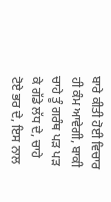ਬਾਰੇ ਕੀਤੀ ਹੋਈ ਵਿਚਾਰ ਹੀ ਕੰਮ ਆਵੇਗੀ, ਬਾਕੀ ਚਾਹੇ ਤੂੰ ਗਰੰਥ ਪੜ ਪੜ ਕੇ ਗੱਡੇ ਲੱਧ ਦੇ, ਚਾਹੇ ਟੋਏ ਭਰ ਦੇ, ਇਸ ਨਾਲ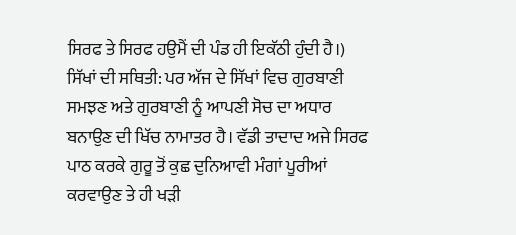ਸਿਰਫ ਤੇ ਸਿਰਫ ਹਉਮੈਂ ਦੀ ਪੰਡ ਹੀ ਇਕੱਠੀ ਹੁੰਦੀ ਹੈ।)
ਸਿੱਖਾਂ ਦੀ ਸਥਿਤੀ: ਪਰ ਅੱਜ ਦੇ ਸਿੱਖਾਂ ਵਿਚ ਗੁਰਬਾਣੀ ਸਮਝਣ ਅਤੇ ਗੁਰਬਾਣੀ ਨੂੰ ਆਪਣੀ ਸੋਚ ਦਾ ਅਧਾਰ ਬਨਾਉਣ ਦੀ ਖਿੱਚ ਨਾਮਾਤਰ ਹੈ। ਵੱਡੀ ਤਾਦਾਦ ਅਜੇ ਸਿਰਫ ਪਾਠ ਕਰਕੇ ਗੁਰੂ ਤੋਂ ਕੁਛ ਦੁਨਿਆਵੀ ਮੰਗਾਂ ਪੂਰੀਆਂ ਕਰਵਾਉਣ ਤੇ ਹੀ ਖੜੀ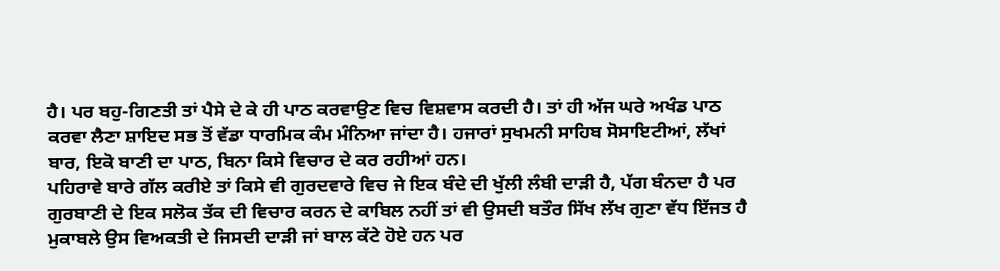ਹੈ। ਪਰ ਬਹੁ-ਗਿਣਤੀ ਤਾਂ ਪੈਸੇ ਦੇ ਕੇ ਹੀ ਪਾਠ ਕਰਵਾਉਣ ਵਿਚ ਵਿਸ਼ਵਾਸ ਕਰਦੀ ਹੈ। ਤਾਂ ਹੀ ਅੱਜ ਘਰੇ ਅਖੰਡ ਪਾਠ ਕਰਵਾ ਲੈਣਾ ਸ਼ਾਇਦ ਸਭ ਤੋਂ ਵੱਡਾ ਧਾਰਮਿਕ ਕੰਮ ਮੰਨਿਆ ਜਾਂਦਾ ਹੈ। ਹਜਾਰਾਂ ਸੁਖਮਨੀ ਸਾਹਿਬ ਸੋਸਾਇਟੀਆਂ, ਲੱਖਾਂ ਬਾਰ, ਇਕੋ ਬਾਣੀ ਦਾ ਪਾਠ, ਬਿਨਾ ਕਿਸੇ ਵਿਚਾਰ ਦੇ ਕਰ ਰਹੀਆਂ ਹਨ।
ਪਹਿਰਾਵੇ ਬਾਰੇ ਗੱਲ ਕਰੀਏ ਤਾਂ ਕਿਸੇ ਵੀ ਗੁਰਦਵਾਰੇ ਵਿਚ ਜੇ ਇਕ ਬੰਦੇ ਦੀ ਖੁੱਲੀ ਲੰਬੀ ਦਾੜੀ ਹੈ, ਪੱਗ ਬੰਨਦਾ ਹੈ ਪਰ ਗੁਰਬਾਣੀ ਦੇ ਇਕ ਸਲੋਕ ਤੱਕ ਦੀ ਵਿਚਾਰ ਕਰਨ ਦੇ ਕਾਬਿਲ ਨਹੀਂ ਤਾਂ ਵੀ ਉਸਦੀ ਬਤੌਰ ਸਿੱਖ ਲੱਖ ਗੁਣਾ ਵੱਧ ਇੱਜਤ ਹੈ ਮੁਕਾਬਲੇ ਉਸ ਵਿਅਕਤੀ ਦੇ ਜਿਸਦੀ ਦਾੜੀ ਜਾਂ ਬਾਲ ਕੱਟੇ ਹੋਏ ਹਨ ਪਰ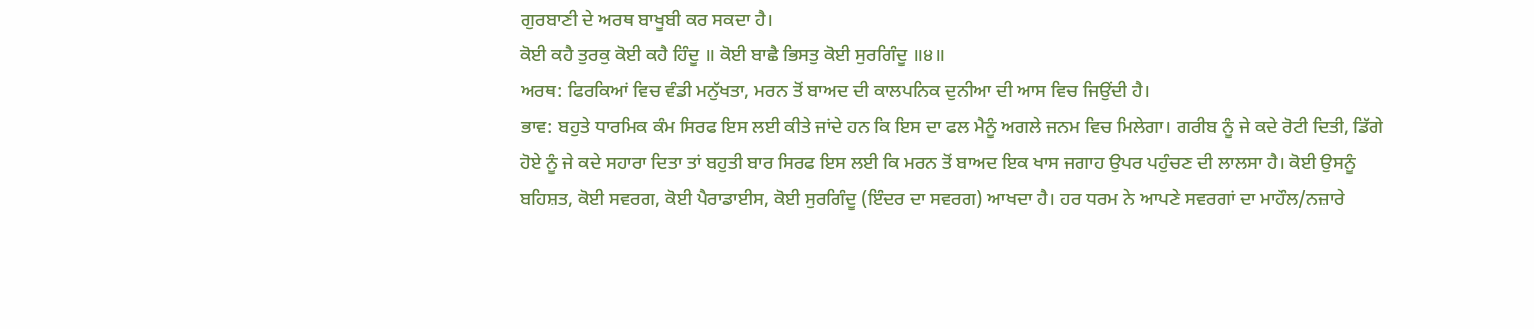ਗੁਰਬਾਣੀ ਦੇ ਅਰਥ ਬਾਖੂਬੀ ਕਰ ਸਕਦਾ ਹੈ।
ਕੋਈ ਕਹੈ ਤੁਰਕੁ ਕੋਈ ਕਹੈ ਹਿੰਦੂ ॥ ਕੋਈ ਬਾਛੈ ਭਿਸਤੁ ਕੋਈ ਸੁਰਗਿੰਦੂ ॥੪॥
ਅਰਥ: ਫਿਰਕਿਆਂ ਵਿਚ ਵੰਡੀ ਮਨੁੱਖਤਾ, ਮਰਨ ਤੋਂ ਬਾਅਦ ਦੀ ਕਾਲਪਨਿਕ ਦੁਨੀਆ ਦੀ ਆਸ ਵਿਚ ਜਿਉਂਦੀ ਹੈ।
ਭਾਵ: ਬਹੁਤੇ ਧਾਰਮਿਕ ਕੰਮ ਸਿਰਫ ਇਸ ਲਈ ਕੀਤੇ ਜਾਂਦੇ ਹਨ ਕਿ ਇਸ ਦਾ ਫਲ ਮੈਨੂੰ ਅਗਲੇ ਜਨਮ ਵਿਚ ਮਿਲੇਗਾ। ਗਰੀਬ ਨੂੰ ਜੇ ਕਦੇ ਰੋਟੀ ਦਿਤੀ, ਡਿੱਗੇ ਹੋਏ ਨੂੰ ਜੇ ਕਦੇ ਸਹਾਰਾ ਦਿਤਾ ਤਾਂ ਬਹੁਤੀ ਬਾਰ ਸਿਰਫ ਇਸ ਲਈ ਕਿ ਮਰਨ ਤੋਂ ਬਾਅਦ ਇਕ ਖਾਸ ਜਗਾਹ ਉਪਰ ਪਹੁੰਚਣ ਦੀ ਲਾਲਸਾ ਹੈ। ਕੋਈ ਉਸਨੂੰ ਬਹਿਸ਼ਤ, ਕੋਈ ਸਵਰਗ, ਕੋਈ ਪੈਰਾਡਾਈਸ, ਕੋਈ ਸੁਰਗਿੰਦੂ (ਇੰਦਰ ਦਾ ਸਵਰਗ) ਆਖਦਾ ਹੈ। ਹਰ ਧਰਮ ਨੇ ਆਪਣੇ ਸਵਰਗਾਂ ਦਾ ਮਾਹੌਲ/ਨਜ਼ਾਰੇ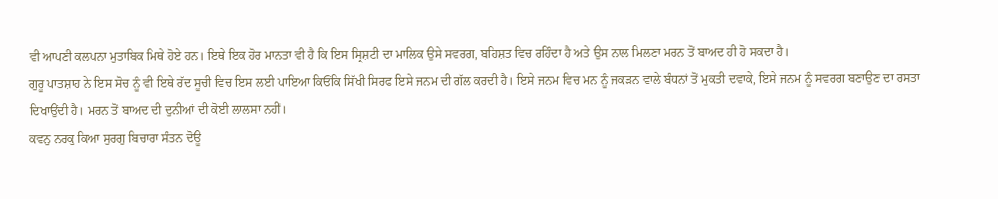ਵੀ ਆਪਣੀ ਕਲਪਨਾ ਮੁਤਾਬਿਕ ਮਿਥੇ ਹੋਏ ਹਨ। ਇਥੇ ਇਕ ਹੋਰ ਮਾਨਤਾ ਵੀ ਹੈ ਕਿ ਇਸ ਸ੍ਰਿਸ਼ਟੀ ਦਾ ਮਾਲਿਕ ਉਸੇ ਸਵਰਗ, ਬਹਿਸ਼ਤ ਵਿਚ ਰਹਿੰਦਾ ਹੈ ਅਤੇ ਉਸ ਨਾਲ ਮਿਲਣਾ ਮਰਨ ਤੋਂ ਬਾਅਦ ਹੀ ਹੋ ਸਕਦਾ ਹੈ।
ਗੁਰੂ ਪਾਤਸ਼ਾਹ ਨੇ ਇਸ ਸੋਚ ਨੂੰ ਵੀ ਇਥੇ ਰੱਦ ਸੂਚੀ ਵਿਚ ਇਸ ਲਈ ਪਾਇਆ ਕਿਓਂਕਿ ਸਿੱਖੀ ਸਿਰਫ ਇਸੇ ਜਨਮ ਦੀ ਗੱਲ ਕਰਦੀ ਹੈ। ਇਸੇ ਜਨਮ ਵਿਚ ਮਨ ਨੂੰ ਜਕੜਨ ਵਾਲੇ ਬੰਧਨਾਂ ਤੋਂ ਮੁਕਤੀ ਦਵਾਕੇ, ਇਸੇ ਜਨਮ ਨੂੰ ਸਵਰਗ ਬਣਾਉਣ ਦਾ ਰਸਤਾ ਦਿਖਾਉਂਦੀ ਹੈ। ਮਰਨ ਤੋਂ ਬਾਅਦ ਦੀ ਦੁਨੀਆਂ ਦੀ ਕੋਈ ਲਾਲਸਾ ਨਹੀਂ।
ਕਵਨੁ ਨਰਕੁ ਕਿਆ ਸੁਰਗੁ ਬਿਚਾਰਾ ਸੰਤਨ ਦੋਊ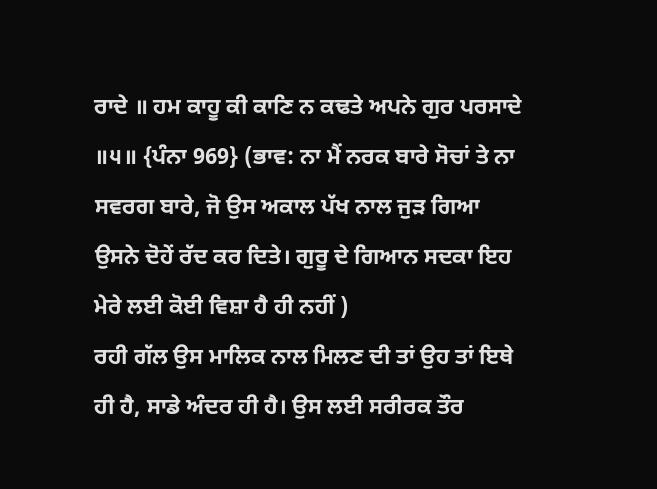ਰਾਦੇ ॥ ਹਮ ਕਾਹੂ ਕੀ ਕਾਣਿ ਨ ਕਢਤੇ ਅਪਨੇ ਗੁਰ ਪਰਸਾਦੇ ॥੫॥ {ਪੰਨਾ 969} (ਭਾਵ: ਨਾ ਮੈਂ ਨਰਕ ਬਾਰੇ ਸੋਚਾਂ ਤੇ ਨਾ ਸਵਰਗ ਬਾਰੇ, ਜੋ ਉਸ ਅਕਾਲ ਪੱਖ ਨਾਲ ਜੁੜ ਗਿਆ ਉਸਨੇ ਦੋਹੇਂ ਰੱਦ ਕਰ ਦਿਤੇ। ਗੁਰੂ ਦੇ ਗਿਆਨ ਸਦਕਾ ਇਹ ਮੇਰੇ ਲਈ ਕੋਈ ਵਿਸ਼ਾ ਹੈ ਹੀ ਨਹੀਂ )
ਰਹੀ ਗੱਲ ਉਸ ਮਾਲਿਕ ਨਾਲ ਮਿਲਣ ਦੀ ਤਾਂ ਉਹ ਤਾਂ ਇਥੇ ਹੀ ਹੈ, ਸਾਡੇ ਅੰਦਰ ਹੀ ਹੈ। ਉਸ ਲਈ ਸਰੀਰਕ ਤੌਰ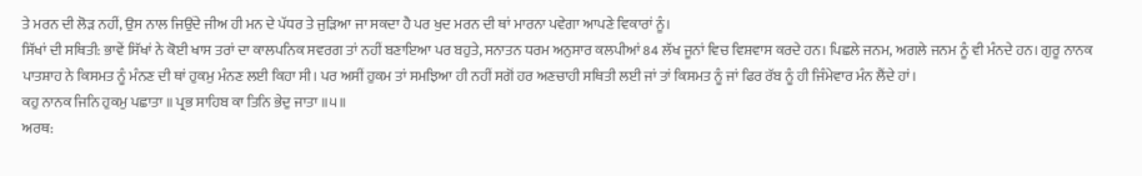ਤੇ ਮਰਨ ਦੀ ਲੋੜ ਨਹੀਂ, ਉਸ ਨਾਲ ਜਿਉਂਦੇ ਜੀਅ ਹੀ ਮਨ ਦੇ ਪੱਧਰ ਤੇ ਜੁੜਿਆ ਜਾ ਸਕਦਾ ਹੈ ਪਰ ਖੁਦ ਮਰਨ ਦੀ ਥਾਂ ਮਾਰਨਾ ਪਵੇਗਾ ਆਪਣੇ ਵਿਕਾਰਾਂ ਨੂੰ।
ਸਿੱਖਾਂ ਦੀ ਸਥਿਤੀ: ਭਾਵੇਂ ਸਿੱਖਾਂ ਨੇ ਕੋਈ ਖਾਸ ਤਰਾਂ ਦਾ ਕਾਲਪਨਿਕ ਸਵਰਗ ਤਾਂ ਨਹੀਂ ਬਣਾਇਆ ਪਰ ਬਹੁਤੇ, ਸਨਾਤਨ ਧਰਮ ਅਨੁਸਾਰ ਕਲਪੀਆਂ 84 ਲੱਖ ਜੂਨਾਂ ਵਿਚ ਵਿਸ਼ਵਾਸ ਕਰਦੇ ਹਨ। ਪਿਛਲੇ ਜਨਮ, ਅਗਲੇ ਜਨਮ ਨੂੰ ਵੀ ਮੰਨਦੇ ਹਨ। ਗੁਰੂ ਨਾਨਕ ਪਾਤਸ਼ਾਹ ਨੇ ਕਿਸਮਤ ਨੂੰ ਮੰਨਣ ਦੀ ਥਾਂ ਹੁਕਮੁ ਮੰਨਣ ਲਈ ਕਿਹਾ ਸੀ। ਪਰ ਅਸੀਂ ਹੁਕਮ ਤਾਂ ਸਮਝਿਆ ਹੀ ਨਹੀਂ ਸਗੋਂ ਹਰ ਅਣਚਾਹੀ ਸਥਿਤੀ ਲਈ ਜਾਂ ਤਾਂ ਕਿਸਮਤ ਨੂੰ ਜਾਂ ਫਿਰ ਰੱਬ ਨੂੰ ਹੀ ਜਿੰਮੇਵਾਰ ਮੰਨ ਲੈਂਦੇ ਹਾਂ।
ਕਹੁ ਨਾਨਕ ਜਿਨਿ ਹੁਕਮੁ ਪਛਾਤਾ ॥ ਪ੍ਰਭ ਸਾਹਿਬ ਕਾ ਤਿਨਿ ਭੇਦੁ ਜਾਤਾ ॥੫॥
ਅਰਥ: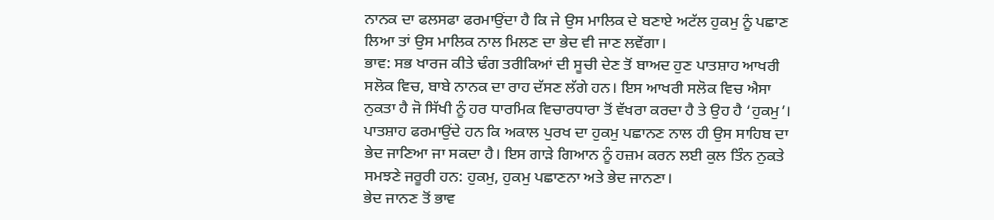ਨਾਨਕ ਦਾ ਫਲਸਫਾ ਫਰਮਾਉਂਦਾ ਹੈ ਕਿ ਜੇ ਉਸ ਮਾਲਿਕ ਦੇ ਬਣਾਏ ਅਟੱਲ ਹੁਕਮੁ ਨੂੰ ਪਛਾਣ ਲਿਆ ਤਾਂ ਉਸ ਮਾਲਿਕ ਨਾਲ ਮਿਲਣ ਦਾ ਭੇਦ ਵੀ ਜਾਣ ਲਵੇਂਗਾ।
ਭਾਵ: ਸਭ ਖਾਰਜ ਕੀਤੇ ਢੰਗ ਤਰੀਕਿਆਂ ਦੀ ਸੂਚੀ ਦੇਣ ਤੋਂ ਬਾਅਦ ਹੁਣ ਪਾਤਸ਼ਾਹ ਆਖਰੀ ਸਲੋਕ ਵਿਚ, ਬਾਬੇ ਨਾਨਕ ਦਾ ਰਾਹ ਦੱਸਣ ਲੱਗੇ ਹਨ। ਇਸ ਆਖਰੀ ਸਲੋਕ ਵਿਚ ਐਸਾ ਨੁਕਤਾ ਹੈ ਜੋ ਸਿੱਖੀ ਨੂੰ ਹਰ ਧਾਰਮਿਕ ਵਿਚਾਰਧਾਰਾ ਤੋਂ ਵੱਖਰਾ ਕਰਦਾ ਹੈ ਤੇ ਉਹ ਹੈ ‘ਹੁਕਮੁ’। ਪਾਤਸ਼ਾਹ ਫਰਮਾਉਂਦੇ ਹਨ ਕਿ ਅਕਾਲ ਪੁਰਖ ਦਾ ਹੁਕਮੁ ਪਛਾਨਣ ਨਾਲ ਹੀ ਉਸ ਸਾਹਿਬ ਦਾ ਭੇਦ ਜਾਣਿਆ ਜਾ ਸਕਦਾ ਹੈ। ਇਸ ਗਾੜੇ ਗਿਆਨ ਨੂੰ ਹਜ਼ਮ ਕਰਨ ਲਈ ਕੁਲ ਤਿੰਨ ਨੁਕਤੇ ਸਮਝਣੇ ਜਰੂਰੀ ਹਨ: ਹੁਕਮੁ, ਹੁਕਮੁ ਪਛਾਣਨਾ ਅਤੇ ਭੇਦ ਜਾਨਣਾ।
ਭੇਦ ਜਾਨਣ ਤੋਂ ਭਾਵ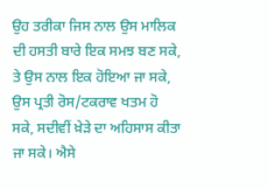ਉਹ ਤਰੀਕਾ ਜਿਸ ਨਾਲ ਉਸ ਮਾਲਿਕ ਦੀ ਹਸਤੀ ਬਾਰੇ ਇਕ ਸਮਝ ਬਣ ਸਕੇ, ਤੇ ਉਸ ਨਾਲ ਇਕ ਹੋਇਆ ਜਾ ਸਕੇ, ਉਸ ਪ੍ਰਤੀ ਰੋਸ/ਟਕਰਾਵ ਖਤਮ ਹੋ ਸਕੇ, ਸਦੀਵੀਂ ਖ਼ੇੜੇ ਦਾ ਅਹਿਸਾਸ ਕੀਤਾ ਜਾ ਸਕੇ। ਐਸੇ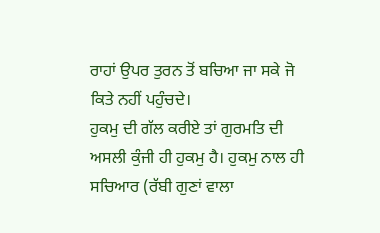ਰਾਹਾਂ ਉਪਰ ਤੁਰਨ ਤੋਂ ਬਚਿਆ ਜਾ ਸਕੇ ਜੋ ਕਿਤੇ ਨਹੀਂ ਪਹੁੰਚਦੇ।
ਹੁਕਮੁ ਦੀ ਗੱਲ ਕਰੀਏ ਤਾਂ ਗੁਰਮਤਿ ਦੀ ਅਸਲੀ ਕੁੰਜੀ ਹੀ ਹੁਕਮੁ ਹੈ। ਹੁਕਮੁ ਨਾਲ ਹੀ ਸਚਿਆਰ (ਰੱਬੀ ਗੁਣਾਂ ਵਾਲਾ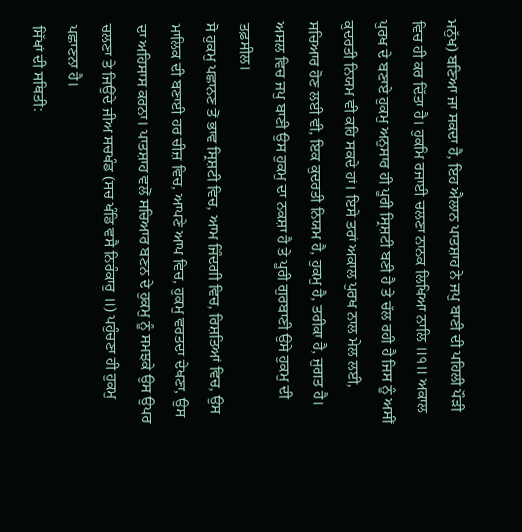ਮਨੁੱਖ) ਬਣਿਆ ਜਾ ਸਕਦਾ ਹੈ, ਇਹ ਐਲਾਨ ਪਾਤਸ਼ਾਹ ਨੇ ਜਪੁ ਬਾਣੀ ਦੀ ਪਹਿਲੀ ਪੌੜੀ ਵਿਚ ਹੀ ਕਰ ਦਿੱਤਾ ਹੈ। ਹੁਕਮਿ ਰਜਾਈ ਚਲਣਾ ਨਾਨਕ ਲਿਖਿਆ ਨਾਲਿ ॥੧॥ ਅਕਾਲ ਪੁਰਖ ਦੇ ਬਣਾਏ ਹੁਕਮੁ ਅਨੁਸਾਰ ਹੀ ਪੂਰੀ ਸ੍ਰਿਸ਼ਟੀ ਬਣੀ ਹੈ ਤੇ ਚੱਲ ਰਹੀ ਹੈ ਜਿਸ ਨੂੰ ਅਸੀਂ ਕੁਦਰਤੀ ਨਿਯਮ ਵੀ ਕਹਿ ਸਕਦੇ ਹਾਂ। ਇਸੇ ਤਰਾਂ ਅਕਾਲ ਪੁਰਖ ਨਾਲ ਮੇਲ ਲਈ, ਸਚਿਆਰ ਹੋਣ ਲਈ ਵੀ, ਇਕ ਕੁਦਰਤੀ ਨਿਯਮ ਹੈ, ਹੁਕਮੁ ਹੈ, ਤਰੀਕਾ ਹੈ, ਜੁਗਤ ਹੈ। ਅਸਲ ਵਿਚ ਜਪੁ ਬਾਣੀ ਉਸ ਹੁਕਮੁ ਦਾ ਨਕਸ਼ਾ ਹੈ ਤੇ ਪੂਰੀ ਗੁਰਬਾਣੀ ਉਸੇ ਹੁਕਮੁ ਦੀ ਤਫ਼ਸੀਲ।
ਸੋ ਹੁਕਮੁ ਪਛਾਨਣ ਤੋਂ ਭਾਵ ਸ੍ਰਿਸ਼ਟੀ ਵਿਚ, ਆਮ ਜਿੰਦਗੀ ਵਿਚ, ਰਿਸ਼ਤਿਆਂ ਵਿਚ, ਉਸ ਮਾਲਿਕ ਦੀ ਬਣਾਈ ਹਰ ਚੀਜ਼ ਵਿਚ, ਆਪਣੇ ਆਪ ਵਿਚ, ਹੁਕਮੁ ਵਰਤਦਾ ਦੇਖਣਾ, ਉਸ ਦਾ ਅਹਿਸਾਸ ਕਰਨਾ। ਪਾਤਸ਼ਾਹ ਵਲੋਂ ਸਚਿਆਰ ਬਣਨ ਦੇ ਹੁਕਮੁ ਨੂੰ ਸਮਝਕੇ ਉਸ ਉਪਰ ਚਲਣਾ ਤੇ ਜਿਉਂਦੇ ਜੀਅ ਸਚਖੰਡ (ਸਚ ਖੰਡਿ ਵਸੈ ਨਿਰੰਕਾਰੁ ॥) ਪਹੁੰਚਣਾ ਹੀ ਹੁਕਮੁ ਪਛਾਣਨਾ ਹੈ।
ਸਿੱਖਾਂ ਦੀ ਸਥਿਤੀ: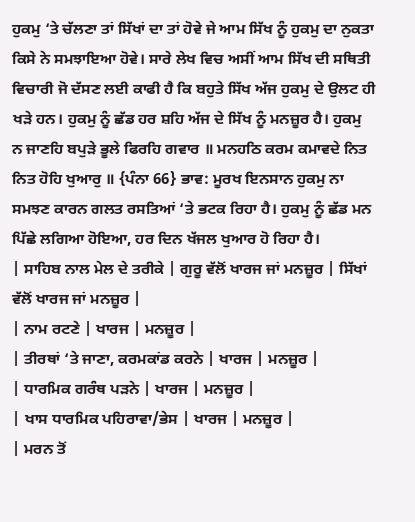ਹੁਕਮੁ ‘ਤੇ ਚੱਲਣਾ ਤਾਂ ਸਿੱਖਾਂ ਦਾ ਤਾਂ ਹੋਵੇ ਜੇ ਆਮ ਸਿੱਖ ਨੂੰ ਹੁਕਮੁ ਦਾ ਨੁਕਤਾ ਕਿਸੇ ਨੇ ਸਮਝਾਇਆ ਹੋਵੇ। ਸਾਰੇ ਲੇਖ ਵਿਚ ਅਸੀਂ ਆਮ ਸਿੱਖ ਦੀ ਸਥਿਤੀ ਵਿਚਾਰੀ ਜੋ ਦੱਸਣ ਲਈ ਕਾਫੀ ਹੈ ਕਿ ਬਹੁਤੇ ਸਿੱਖ ਅੱਜ ਹੁਕਮੁ ਦੇ ਉਲਟ ਹੀ ਖੜੇ ਹਨ। ਹੁਕਮੁ ਨੂੰ ਛੱਡ ਹਰ ਸ਼ਹਿ ਅੱਜ ਦੇ ਸਿੱਖ ਨੂੰ ਮਨਜ਼ੂਰ ਹੈ। ਹੁਕਮੁ ਨ ਜਾਣਹਿ ਬਪੁੜੇ ਭੂਲੇ ਫਿਰਹਿ ਗਵਾਰ ॥ ਮਨਹਠਿ ਕਰਮ ਕਮਾਵਦੇ ਨਿਤ ਨਿਤ ਹੋਹਿ ਖੁਆਰੁ ॥ {ਪੰਨਾ 66} ਭਾਵ: ਮੂਰਖ ਇਨਸਾਨ ਹੁਕਮੁ ਨਾ ਸਮਝਣ ਕਾਰਨ ਗਲਤ ਰਸਤਿਆਂ ‘ਤੇ ਭਟਕ ਰਿਹਾ ਹੈ। ਹੁਕਮੁ ਨੂੰ ਛੱਡ ਮਨ ਪਿੱਛੇ ਲਗਿਆ ਹੋਇਆ, ਹਰ ਦਿਨ ਖੱਜਲ ਖੁਆਰ ਹੋ ਰਿਹਾ ਹੈ।
| ਸਾਹਿਬ ਨਾਲ ਮੇਲ ਦੇ ਤਰੀਕੇ | ਗੁਰੂ ਵੱਲੋਂ ਖਾਰਜ ਜਾਂ ਮਨਜ਼ੂਰ | ਸਿੱਖਾਂ ਵੱਲੋਂ ਖਾਰਜ ਜਾਂ ਮਨਜ਼ੂਰ |
| ਨਾਮ ਰਟਣੇ | ਖਾਰਜ | ਮਨਜ਼ੂਰ |
| ਤੀਰਥਾਂ ‘ਤੇ ਜਾਣਾ, ਕਰਮਕਾਂਡ ਕਰਨੇ | ਖਾਰਜ | ਮਨਜ਼ੂਰ |
| ਧਾਰਮਿਕ ਗਰੰਥ ਪੜਨੇ | ਖਾਰਜ | ਮਨਜ਼ੂਰ |
| ਖਾਸ ਧਾਰਮਿਕ ਪਹਿਰਾਵਾ/ਭੇਸ | ਖਾਰਜ | ਮਨਜ਼ੂਰ |
| ਮਰਨ ਤੋਂ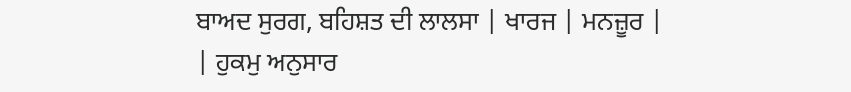ਬਾਅਦ ਸੁਰਗ, ਬਹਿਸ਼ਤ ਦੀ ਲਾਲਸਾ | ਖਾਰਜ | ਮਨਜ਼ੂਰ |
| ਹੁਕਮੁ ਅਨੁਸਾਰ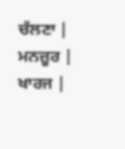ਚੱਲਣਾ | ਮਨਜ਼ੂਰ | ਖਾਰਜ |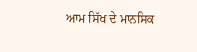ਆਮ ਸਿੱਖ ਦੇ ਮਾਨਸਿਕ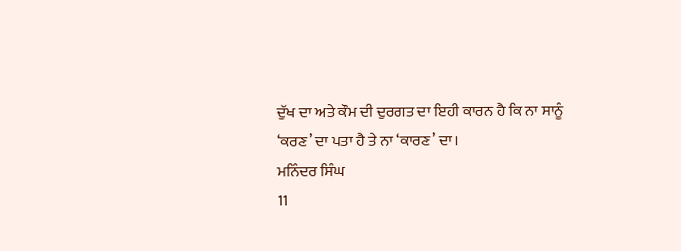ਦੁੱਖ ਦਾ ਅਤੇ ਕੌਮ ਦੀ ਦੁਰਗਤ ਦਾ ਇਹੀ ਕਾਰਨ ਹੈ ਕਿ ਨਾ ਸਾਨੂੰ ‘ਕਰਣ’ ਦਾ ਪਤਾ ਹੈ ਤੇ ਨਾ ‘ਕਾਰਣ’ ਦਾ।
ਮਨਿੰਦਰ ਸਿੰਘ
11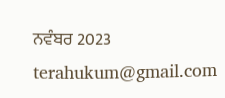ਨਵੰਬਰ 2023
terahukum@gmail.com